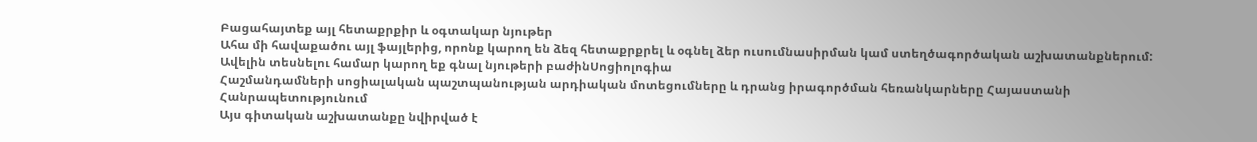Բացահայտեք այլ հետաքրքիր և օգտակար նյութեր
Ահա մի հավաքածու այլ ֆայլերից, որոնք կարող են ձեզ հետաքրքրել և օգնել ձեր ուսումնասիրման կամ ստեղծագործական աշխատանքներում: Ավելին տեսնելու համար կարող եք գնալ նյութերի բաժինՍոցիոլոգիա
Հաշմանդամների սոցիալական պաշտպանության արդիական մոտեցումները և դրանց իրագործման հեռանկարները Հայաստանի Հանրապետությունում
Այս գիտական աշխատանքը նվիրված է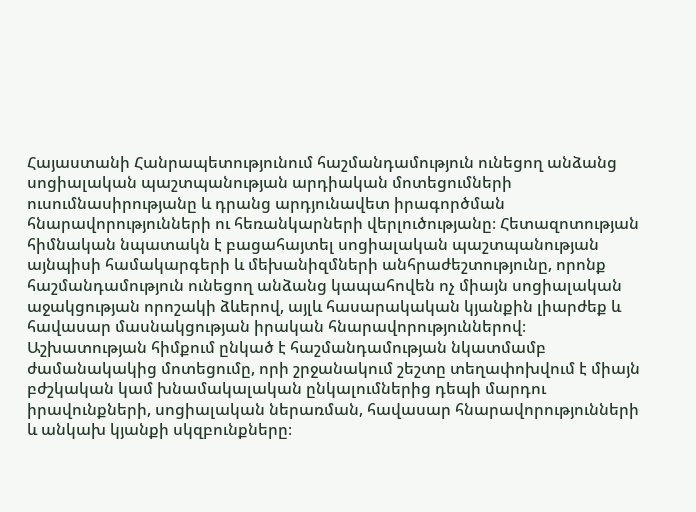Հայաստանի Հանրապետությունում հաշմանդամություն ունեցող անձանց սոցիալական պաշտպանության արդիական մոտեցումների ուսումնասիրությանը և դրանց արդյունավետ իրագործման հնարավորությունների ու հեռանկարների վերլուծությանը։ Հետազոտության հիմնական նպատակն է բացահայտել սոցիալական պաշտպանության այնպիսի համակարգերի և մեխանիզմների անհրաժեշտությունը, որոնք հաշմանդամություն ունեցող անձանց կապահովեն ոչ միայն սոցիալական աջակցության որոշակի ձևերով, այլև հասարակական կյանքին լիարժեք և հավասար մասնակցության իրական հնարավորություններով։ Աշխատության հիմքում ընկած է հաշմանդամության նկատմամբ ժամանակակից մոտեցումը, որի շրջանակում շեշտը տեղափոխվում է միայն բժշկական կամ խնամակալական ընկալումներից դեպի մարդու իրավունքների, սոցիալական ներառման, հավասար հնարավորությունների և անկախ կյանքի սկզբունքները։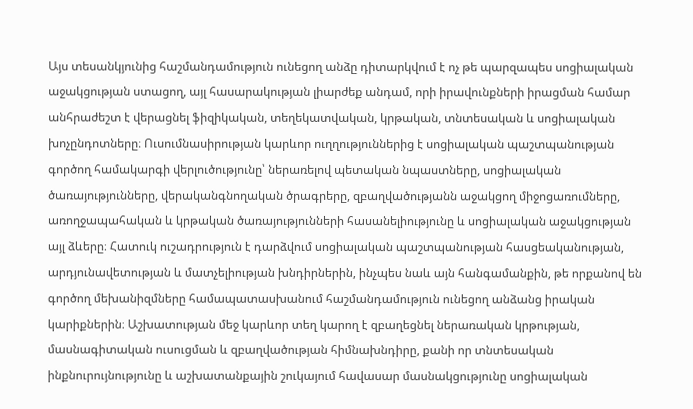Այս տեսանկյունից հաշմանդամություն ունեցող անձը դիտարկվում է ոչ թե պարզապես սոցիալական աջակցության ստացող, այլ հասարակության լիարժեք անդամ, որի իրավունքների իրացման համար անհրաժեշտ է վերացնել ֆիզիկական, տեղեկատվական, կրթական, տնտեսական և սոցիալական խոչընդոտները։ Ուսումնասիրության կարևոր ուղղություններից է սոցիալական պաշտպանության գործող համակարգի վերլուծությունը՝ ներառելով պետական նպաստները, սոցիալական ծառայությունները, վերականգնողական ծրագրերը, զբաղվածությանն աջակցող միջոցառումները, առողջապահական և կրթական ծառայությունների հասանելիությունը և սոցիալական աջակցության այլ ձևերը։ Հատուկ ուշադրություն է դարձվում սոցիալական պաշտպանության հասցեականության, արդյունավետության և մատչելիության խնդիրներին, ինչպես նաև այն հանգամանքին, թե որքանով են գործող մեխանիզմները համապատասխանում հաշմանդամություն ունեցող անձանց իրական կարիքներին։ Աշխատության մեջ կարևոր տեղ կարող է զբաղեցնել ներառական կրթության, մասնագիտական ուսուցման և զբաղվածության հիմնախնդիրը, քանի որ տնտեսական ինքնուրույնությունը և աշխատանքային շուկայում հավասար մասնակցությունը սոցիալական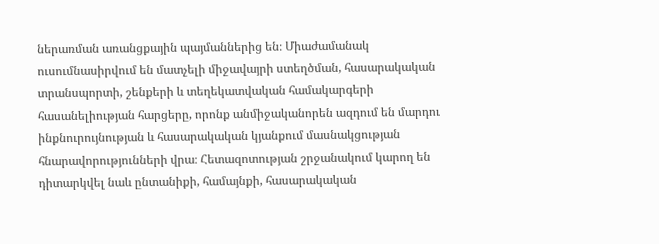ներառման առանցքային պայմաններից են։ Միաժամանակ ուսումնասիրվում են մատչելի միջավայրի ստեղծման, հասարակական տրանսպորտի, շենքերի և տեղեկատվական համակարգերի հասանելիության հարցերը, որոնք անմիջականորեն ազդում են մարդու ինքնուրույնության և հասարակական կյանքում մասնակցության հնարավորությունների վրա։ Հետազոտության շրջանակում կարող են դիտարկվել նաև ընտանիքի, համայնքի, հասարակական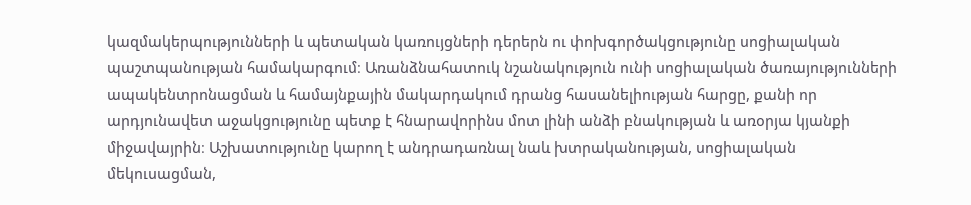կազմակերպությունների և պետական կառույցների դերերն ու փոխգործակցությունը սոցիալական պաշտպանության համակարգում։ Առանձնահատուկ նշանակություն ունի սոցիալական ծառայությունների ապակենտրոնացման և համայնքային մակարդակում դրանց հասանելիության հարցը, քանի որ արդյունավետ աջակցությունը պետք է հնարավորինս մոտ լինի անձի բնակության և առօրյա կյանքի միջավայրին։ Աշխատությունը կարող է անդրադառնալ նաև խտրականության, սոցիալական մեկուսացման,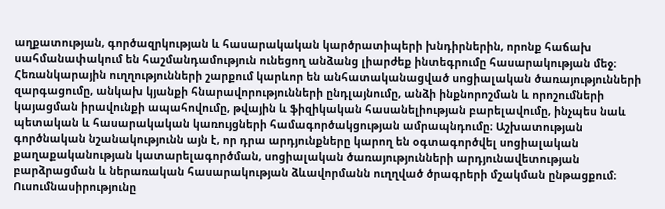աղքատության, գործազրկության և հասարակական կարծրատիպերի խնդիրներին, որոնք հաճախ սահմանափակում են հաշմանդամություն ունեցող անձանց լիարժեք ինտեգրումը հասարակության մեջ։ Հեռանկարային ուղղությունների շարքում կարևոր են անհատականացված սոցիալական ծառայությունների զարգացումը, անկախ կյանքի հնարավորությունների ընդլայնումը, անձի ինքնորոշման և որոշումների կայացման իրավունքի ապահովումը, թվային և ֆիզիկական հասանելիության բարելավումը, ինչպես նաև պետական և հասարակական կառույցների համագործակցության ամրապնդումը։ Աշխատության գործնական նշանակությունն այն է, որ դրա արդյունքները կարող են օգտագործվել սոցիալական քաղաքականության կատարելագործման, սոցիալական ծառայությունների արդյունավետության բարձրացման և ներառական հասարակության ձևավորմանն ուղղված ծրագրերի մշակման ընթացքում։ Ուսումնասիրությունը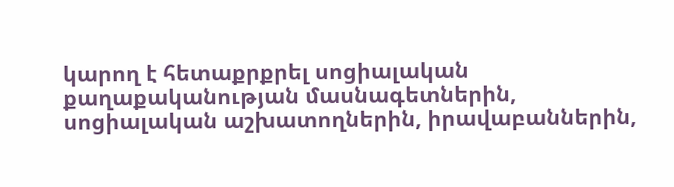կարող է հետաքրքրել սոցիալական քաղաքականության մասնագետներին, սոցիալական աշխատողներին, իրավաբաններին,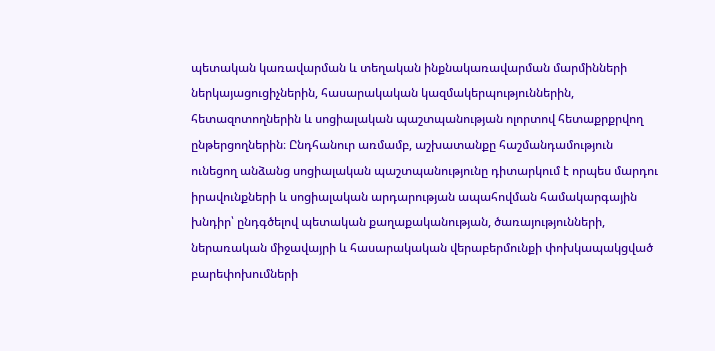պետական կառավարման և տեղական ինքնակառավարման մարմինների ներկայացուցիչներին, հասարակական կազմակերպություններին, հետազոտողներին և սոցիալական պաշտպանության ոլորտով հետաքրքրվող ընթերցողներին։ Ընդհանուր առմամբ, աշխատանքը հաշմանդամություն ունեցող անձանց սոցիալական պաշտպանությունը դիտարկում է որպես մարդու իրավունքների և սոցիալական արդարության ապահովման համակարգային խնդիր՝ ընդգծելով պետական քաղաքականության, ծառայությունների, ներառական միջավայրի և հասարակական վերաբերմունքի փոխկապակցված բարեփոխումների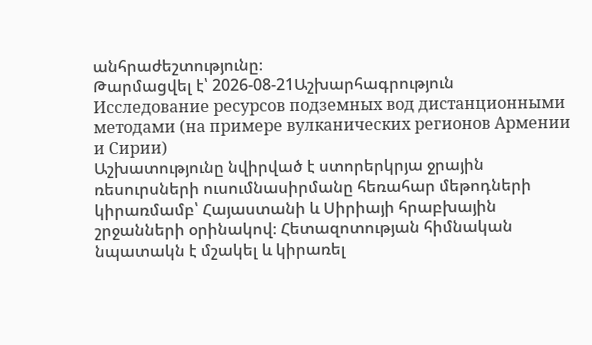անհրաժեշտությունը։
Թարմացվել է՝ 2026-08-21Աշխարհագրություն
Исследование ресурсов подземных вод дистанционными методами (на примере вулканических регионов Армении и Сирии)
Աշխատությունը նվիրված է ստորերկրյա ջրային ռեսուրսների ուսումնասիրմանը հեռահար մեթոդների կիրառմամբ՝ Հայաստանի և Սիրիայի հրաբխային շրջանների օրինակով։ Հետազոտության հիմնական նպատակն է մշակել և կիրառել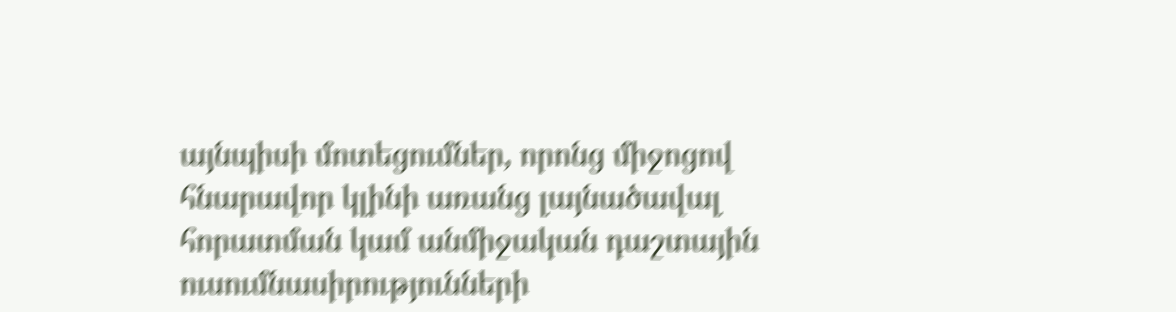այնպիսի մոտեցումներ, որոնց միջոցով հնարավոր կլինի առանց լայնածավալ հորատման կամ անմիջական դաշտային ուսումնասիրությունների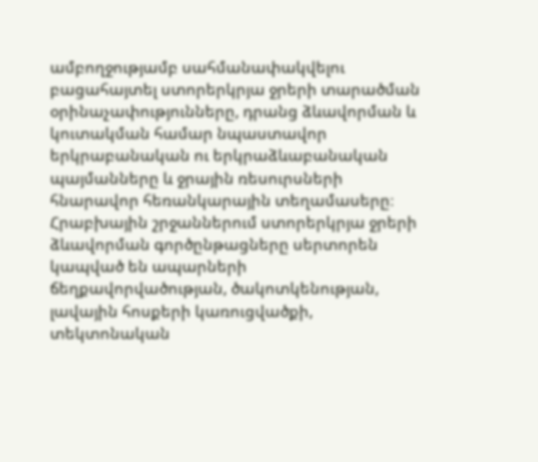ամբողջությամբ սահմանափակվելու բացահայտել ստորերկրյա ջրերի տարածման օրինաչափությունները, դրանց ձևավորման և կուտակման համար նպաստավոր երկրաբանական ու երկրաձևաբանական պայմանները և ջրային ռեսուրսների հնարավոր հեռանկարային տեղամասերը։ Հրաբխային շրջաններում ստորերկրյա ջրերի ձևավորման գործընթացները սերտորեն կապված են ապարների ճեղքավորվածության, ծակոտկենության, լավային հոսքերի կառուցվածքի, տեկտոնական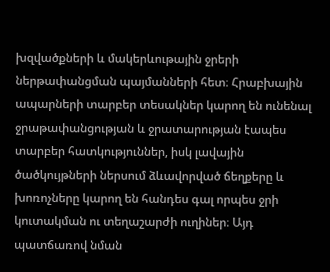խզվածքների և մակերևութային ջրերի ներթափանցման պայմանների հետ։ Հրաբխային ապարների տարբեր տեսակներ կարող են ունենալ ջրաթափանցության և ջրատարության էապես տարբեր հատկություններ, իսկ լավային ծածկույթների ներսում ձևավորված ճեղքերը և խոռոչները կարող են հանդես գալ որպես ջրի կուտակման ու տեղաշարժի ուղիներ։ Այդ պատճառով նման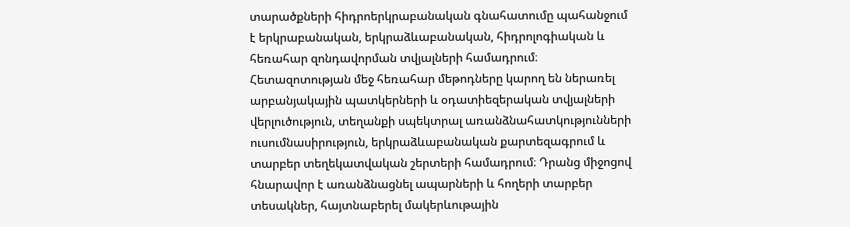տարածքների հիդրոերկրաբանական գնահատումը պահանջում է երկրաբանական, երկրաձևաբանական, հիդրոլոգիական և հեռահար զոնդավորման տվյալների համադրում։ Հետազոտության մեջ հեռահար մեթոդները կարող են ներառել արբանյակային պատկերների և օդատիեզերական տվյալների վերլուծություն, տեղանքի սպեկտրալ առանձնահատկությունների ուսումնասիրություն, երկրաձևաբանական քարտեզագրում և տարբեր տեղեկատվական շերտերի համադրում։ Դրանց միջոցով հնարավոր է առանձնացնել ապարների և հողերի տարբեր տեսակներ, հայտնաբերել մակերևութային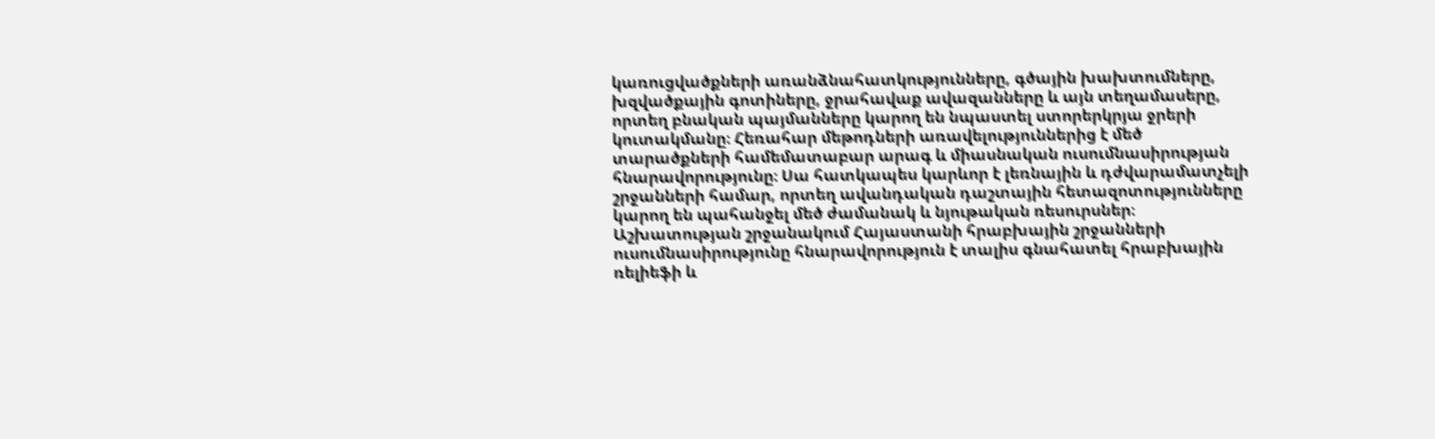կառուցվածքների առանձնահատկությունները, գծային խախտումները, խզվածքային գոտիները, ջրահավաք ավազանները և այն տեղամասերը, որտեղ բնական պայմանները կարող են նպաստել ստորերկրյա ջրերի կուտակմանը։ Հեռահար մեթոդների առավելություններից է մեծ տարածքների համեմատաբար արագ և միասնական ուսումնասիրության հնարավորությունը։ Սա հատկապես կարևոր է լեռնային և դժվարամատչելի շրջանների համար, որտեղ ավանդական դաշտային հետազոտությունները կարող են պահանջել մեծ ժամանակ և նյութական ռեսուրսներ։ Աշխատության շրջանակում Հայաստանի հրաբխային շրջանների ուսումնասիրությունը հնարավորություն է տալիս գնահատել հրաբխային ռելիեֆի և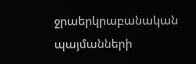ջրաերկրաբանական պայմանների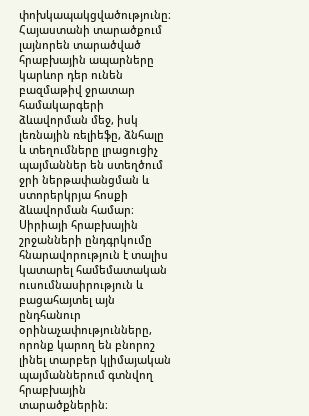փոխկապակցվածությունը։ Հայաստանի տարածքում լայնորեն տարածված հրաբխային ապարները կարևոր դեր ունեն բազմաթիվ ջրատար համակարգերի ձևավորման մեջ, իսկ լեռնային ռելիեֆը, ձնհալը և տեղումները լրացուցիչ պայմաններ են ստեղծում ջրի ներթափանցման և ստորերկրյա հոսքի ձևավորման համար։ Սիրիայի հրաբխային շրջանների ընդգրկումը հնարավորություն է տալիս կատարել համեմատական ուսումնասիրություն և բացահայտել այն ընդհանուր օրինաչափությունները, որոնք կարող են բնորոշ լինել տարբեր կլիմայական պայմաններում գտնվող հրաբխային տարածքներին։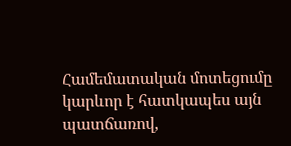Համեմատական մոտեցումը կարևոր է հատկապես այն պատճառով,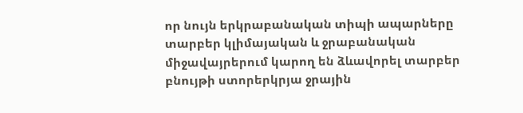որ նույն երկրաբանական տիպի ապարները տարբեր կլիմայական և ջրաբանական միջավայրերում կարող են ձևավորել տարբեր բնույթի ստորերկրյա ջրային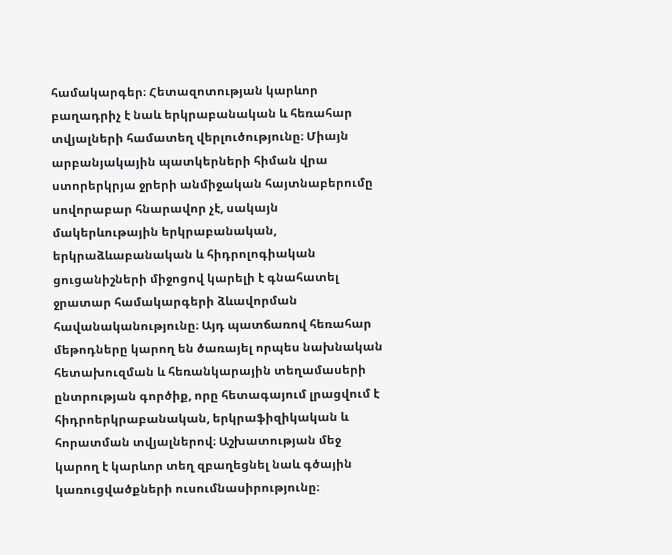համակարգեր։ Հետազոտության կարևոր բաղադրիչ է նաև երկրաբանական և հեռահար տվյալների համատեղ վերլուծությունը։ Միայն արբանյակային պատկերների հիման վրա ստորերկրյա ջրերի անմիջական հայտնաբերումը սովորաբար հնարավոր չէ, սակայն մակերևութային երկրաբանական, երկրաձևաբանական և հիդրոլոգիական ցուցանիշների միջոցով կարելի է գնահատել ջրատար համակարգերի ձևավորման հավանականությունը։ Այդ պատճառով հեռահար մեթոդները կարող են ծառայել որպես նախնական հետախուզման և հեռանկարային տեղամասերի ընտրության գործիք, որը հետագայում լրացվում է հիդրոերկրաբանական, երկրաֆիզիկական և հորատման տվյալներով։ Աշխատության մեջ կարող է կարևոր տեղ զբաղեցնել նաև գծային կառուցվածքների ուսումնասիրությունը։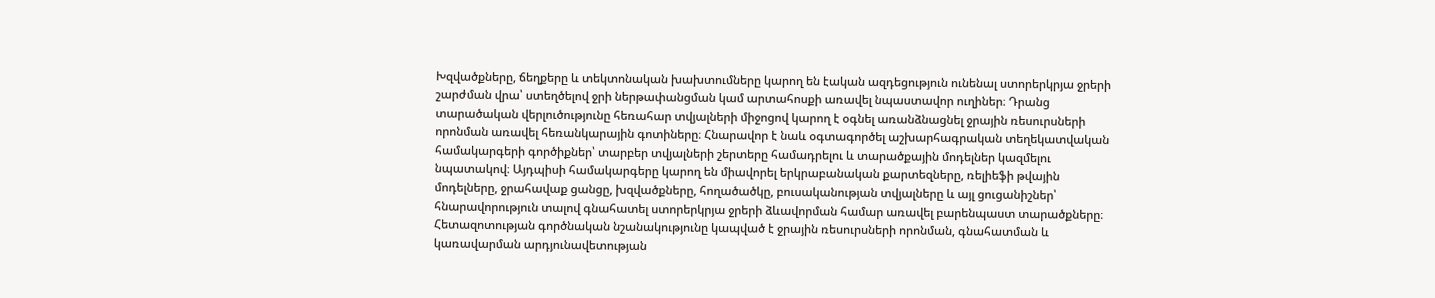Խզվածքները, ճեղքերը և տեկտոնական խախտումները կարող են էական ազդեցություն ունենալ ստորերկրյա ջրերի շարժման վրա՝ ստեղծելով ջրի ներթափանցման կամ արտահոսքի առավել նպաստավոր ուղիներ։ Դրանց տարածական վերլուծությունը հեռահար տվյալների միջոցով կարող է օգնել առանձնացնել ջրային ռեսուրսների որոնման առավել հեռանկարային գոտիները։ Հնարավոր է նաև օգտագործել աշխարհագրական տեղեկատվական համակարգերի գործիքներ՝ տարբեր տվյալների շերտերը համադրելու և տարածքային մոդելներ կազմելու նպատակով։ Այդպիսի համակարգերը կարող են միավորել երկրաբանական քարտեզները, ռելիեֆի թվային մոդելները, ջրահավաք ցանցը, խզվածքները, հողածածկը, բուսականության տվյալները և այլ ցուցանիշներ՝ հնարավորություն տալով գնահատել ստորերկրյա ջրերի ձևավորման համար առավել բարենպաստ տարածքները։ Հետազոտության գործնական նշանակությունը կապված է ջրային ռեսուրսների որոնման, գնահատման և կառավարման արդյունավետության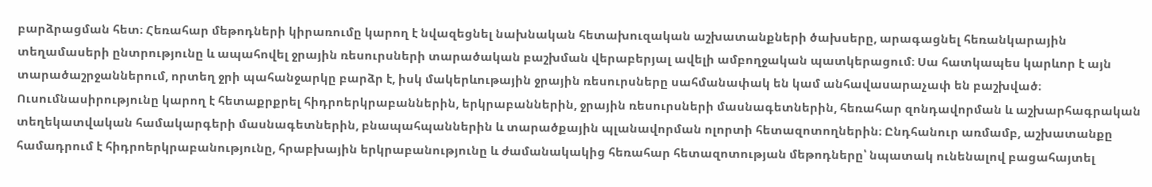բարձրացման հետ։ Հեռահար մեթոդների կիրառումը կարող է նվազեցնել նախնական հետախուզական աշխատանքների ծախսերը, արագացնել հեռանկարային տեղամասերի ընտրությունը և ապահովել ջրային ռեսուրսների տարածական բաշխման վերաբերյալ ավելի ամբողջական պատկերացում։ Սա հատկապես կարևոր է այն տարածաշրջաններում, որտեղ ջրի պահանջարկը բարձր է, իսկ մակերևութային ջրային ռեսուրսները սահմանափակ են կամ անհավասարաչափ են բաշխված։ Ուսումնասիրությունը կարող է հետաքրքրել հիդրոերկրաբաններին, երկրաբաններին, ջրային ռեսուրսների մասնագետներին, հեռահար զոնդավորման և աշխարհագրական տեղեկատվական համակարգերի մասնագետներին, բնապահպաններին և տարածքային պլանավորման ոլորտի հետազոտողներին։ Ընդհանուր առմամբ, աշխատանքը համադրում է հիդրոերկրաբանությունը, հրաբխային երկրաբանությունը և ժամանակակից հեռահար հետազոտության մեթոդները՝ նպատակ ունենալով բացահայտել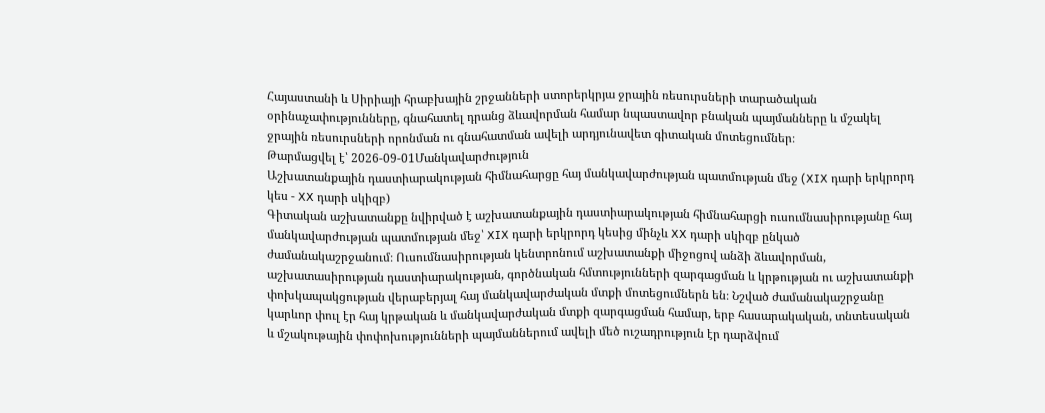Հայաստանի և Սիրիայի հրաբխային շրջանների ստորերկրյա ջրային ռեսուրսների տարածական օրինաչափությունները, գնահատել դրանց ձևավորման համար նպաստավոր բնական պայմանները և մշակել ջրային ռեսուրսների որոնման ու գնահատման ավելի արդյունավետ գիտական մոտեցումներ։
Թարմացվել է՝ 2026-09-01Մանկավարժություն
Աշխատանքային դաստիարակության հիմնահարցը հայ մանկավարժության պատմության մեջ (XIX դարի երկրորդ կես - XX դարի սկիզբ)
Գիտական աշխատանքը նվիրված է աշխատանքային դաստիարակության հիմնահարցի ուսումնասիրությանը հայ մանկավարժության պատմության մեջ՝ XIX դարի երկրորդ կեսից մինչև XX դարի սկիզբ ընկած ժամանակաշրջանում։ Ուսումնասիրության կենտրոնում աշխատանքի միջոցով անձի ձևավորման, աշխատասիրության դաստիարակության, գործնական հմտությունների զարգացման և կրթության ու աշխատանքի փոխկապակցության վերաբերյալ հայ մանկավարժական մտքի մոտեցումներն են։ Նշված ժամանակաշրջանը կարևոր փուլ էր հայ կրթական և մանկավարժական մտքի զարգացման համար, երբ հասարակական, տնտեսական և մշակութային փոփոխությունների պայմաններում ավելի մեծ ուշադրություն էր դարձվում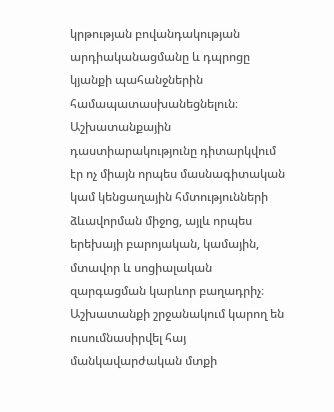կրթության բովանդակության արդիականացմանը և դպրոցը կյանքի պահանջներին համապատասխանեցնելուն։ Աշխատանքային դաստիարակությունը դիտարկվում էր ոչ միայն որպես մասնագիտական կամ կենցաղային հմտությունների ձևավորման միջոց, այլև որպես երեխայի բարոյական, կամային, մտավոր և սոցիալական զարգացման կարևոր բաղադրիչ։ Աշխատանքի շրջանակում կարող են ուսումնասիրվել հայ մանկավարժական մտքի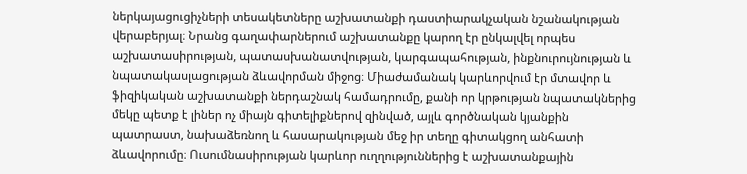ներկայացուցիչների տեսակետները աշխատանքի դաստիարակչական նշանակության վերաբերյալ։ Նրանց գաղափարներում աշխատանքը կարող էր ընկալվել որպես աշխատասիրության, պատասխանատվության, կարգապահության, ինքնուրույնության և նպատակասլացության ձևավորման միջոց։ Միաժամանակ կարևորվում էր մտավոր և ֆիզիկական աշխատանքի ներդաշնակ համադրումը, քանի որ կրթության նպատակներից մեկը պետք է լիներ ոչ միայն գիտելիքներով զինված, այլև գործնական կյանքին պատրաստ, նախաձեռնող և հասարակության մեջ իր տեղը գիտակցող անհատի ձևավորումը։ Ուսումնասիրության կարևոր ուղղություններից է աշխատանքային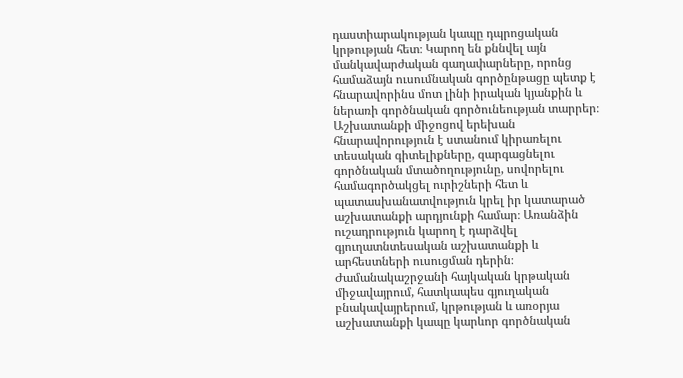դաստիարակության կապը դպրոցական կրթության հետ։ Կարող են քննվել այն մանկավարժական գաղափարները, որոնց համաձայն ուսումնական գործընթացը պետք է հնարավորինս մոտ լինի իրական կյանքին և ներառի գործնական գործունեության տարրեր։ Աշխատանքի միջոցով երեխան հնարավորություն է ստանում կիրառելու տեսական գիտելիքները, զարգացնելու գործնական մտածողությունը, սովորելու համագործակցել ուրիշների հետ և պատասխանատվություն կրել իր կատարած աշխատանքի արդյունքի համար։ Առանձին ուշադրություն կարող է դարձվել գյուղատնտեսական աշխատանքի և արհեստների ուսուցման դերին։ Ժամանակաշրջանի հայկական կրթական միջավայրում, հատկապես գյուղական բնակավայրերում, կրթության և առօրյա աշխատանքի կապը կարևոր գործնական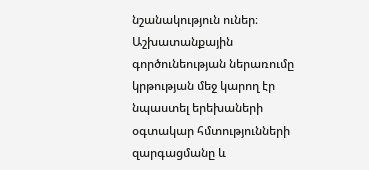նշանակություն ուներ։ Աշխատանքային գործունեության ներառումը կրթության մեջ կարող էր նպաստել երեխաների օգտակար հմտությունների զարգացմանը և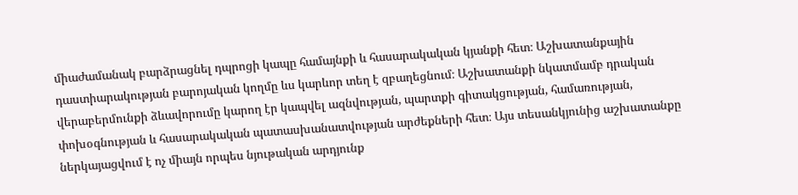միաժամանակ բարձրացնել դպրոցի կապը համայնքի և հասարակական կյանքի հետ։ Աշխատանքային դաստիարակության բարոյական կողմը ևս կարևոր տեղ է զբաղեցնում։ Աշխատանքի նկատմամբ դրական վերաբերմունքի ձևավորումը կարող էր կապվել ազնվության, պարտքի գիտակցության, համառության, փոխօգնության և հասարակական պատասխանատվության արժեքների հետ։ Այս տեսանկյունից աշխատանքը ներկայացվում է ոչ միայն որպես նյութական արդյունք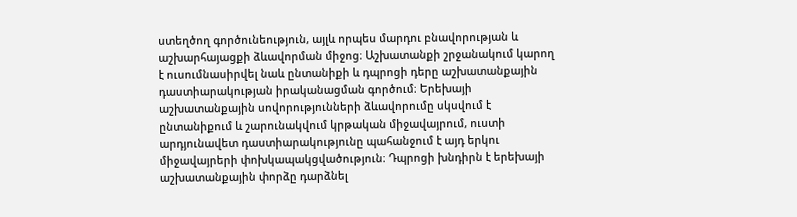ստեղծող գործունեություն, այլև որպես մարդու բնավորության և աշխարհայացքի ձևավորման միջոց։ Աշխատանքի շրջանակում կարող է ուսումնասիրվել նաև ընտանիքի և դպրոցի դերը աշխատանքային դաստիարակության իրականացման գործում։ Երեխայի աշխատանքային սովորությունների ձևավորումը սկսվում է ընտանիքում և շարունակվում կրթական միջավայրում, ուստի արդյունավետ դաստիարակությունը պահանջում է այդ երկու միջավայրերի փոխկապակցվածություն։ Դպրոցի խնդիրն է երեխայի աշխատանքային փորձը դարձնել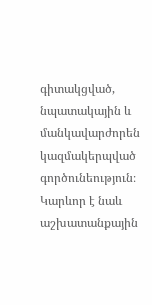գիտակցված, նպատակային և մանկավարժորեն կազմակերպված գործունեություն։ Կարևոր է նաև աշխատանքային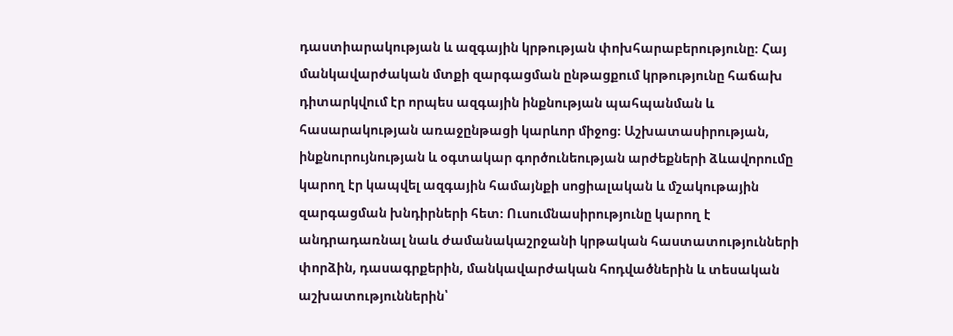դաստիարակության և ազգային կրթության փոխհարաբերությունը։ Հայ մանկավարժական մտքի զարգացման ընթացքում կրթությունը հաճախ դիտարկվում էր որպես ազգային ինքնության պահպանման և հասարակության առաջընթացի կարևոր միջոց։ Աշխատասիրության, ինքնուրույնության և օգտակար գործունեության արժեքների ձևավորումը կարող էր կապվել ազգային համայնքի սոցիալական և մշակութային զարգացման խնդիրների հետ։ Ուսումնասիրությունը կարող է անդրադառնալ նաև ժամանակաշրջանի կրթական հաստատությունների փորձին, դասագրքերին, մանկավարժական հոդվածներին և տեսական աշխատություններին՝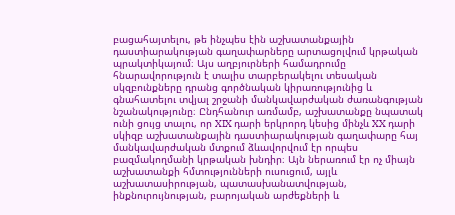բացահայտելու, թե ինչպես էին աշխատանքային դաստիարակության գաղափարները արտացոլվում կրթական պրակտիկայում։ Այս աղբյուրների համադրումը հնարավորություն է տալիս տարբերակելու տեսական սկզբունքները դրանց գործնական կիրառությունից և գնահատելու տվյալ շրջանի մանկավարժական ժառանգության նշանակությունը։ Ընդհանուր առմամբ, աշխատանքը նպատակ ունի ցույց տալու, որ XIX դարի երկրորդ կեսից մինչև XX դարի սկիզբ աշխատանքային դաստիարակության գաղափարը հայ մանկավարժական մտքում ձևավորվում էր որպես բազմակողմանի կրթական խնդիր։ Այն ներառում էր ոչ միայն աշխատանքի հմտությունների ուսուցում, այլև աշխատասիրության, պատասխանատվության, ինքնուրույնության, բարոյական արժեքների և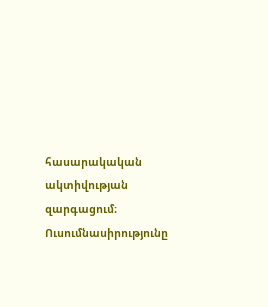հասարակական ակտիվության զարգացում։ Ուսումնասիրությունը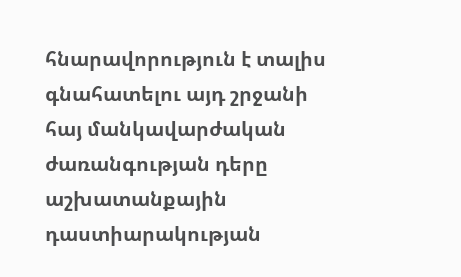հնարավորություն է տալիս գնահատելու այդ շրջանի հայ մանկավարժական ժառանգության դերը աշխատանքային դաստիարակության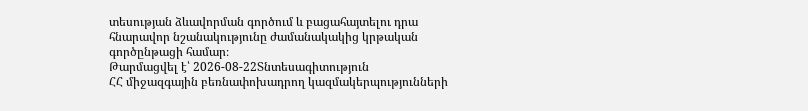տեսության ձևավորման գործում և բացահայտելու դրա հնարավոր նշանակությունը ժամանակակից կրթական գործընթացի համար։
Թարմացվել է՝ 2026-08-22Տնտեսագիտություն
ՀՀ միջազգային բեռնափոխադրող կազմակերպությունների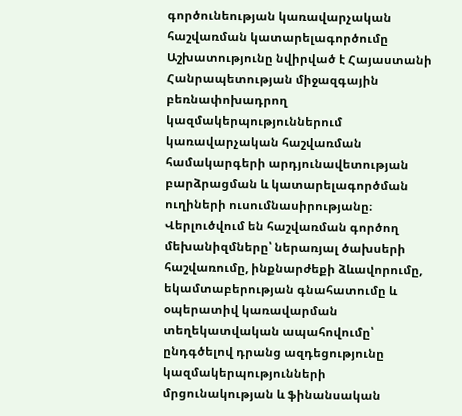գործունեության կառավարչական հաշվառման կատարելագործումը
Աշխատությունը նվիրված է Հայաստանի Հանրապետության միջազգային բեռնափոխադրող կազմակերպություններում կառավարչական հաշվառման համակարգերի արդյունավետության բարձրացման և կատարելագործման ուղիների ուսումնասիրությանը։ Վերլուծվում են հաշվառման գործող մեխանիզմները՝ ներառյալ ծախսերի հաշվառումը, ինքնարժեքի ձևավորումը, եկամտաբերության գնահատումը և օպերատիվ կառավարման տեղեկատվական ապահովումը՝ ընդգծելով դրանց ազդեցությունը կազմակերպությունների մրցունակության և ֆինանսական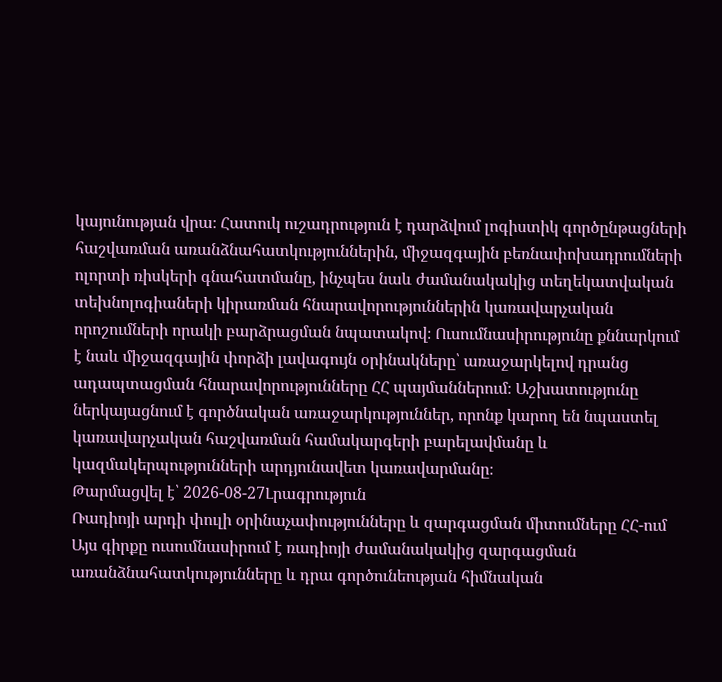կայունության վրա։ Հատուկ ուշադրություն է դարձվում լոգիստիկ գործընթացների հաշվառման առանձնահատկություններին, միջազգային բեռնափոխադրումների ոլորտի ռիսկերի գնահատմանը, ինչպես նաև ժամանակակից տեղեկատվական տեխնոլոգիաների կիրառման հնարավորություններին կառավարչական որոշումների որակի բարձրացման նպատակով։ Ուսումնասիրությունը քննարկում է նաև միջազգային փորձի լավագույն օրինակները՝ առաջարկելով դրանց ադապտացման հնարավորությունները ՀՀ պայմաններում։ Աշխատությունը ներկայացնում է գործնական առաջարկություններ, որոնք կարող են նպաստել կառավարչական հաշվառման համակարգերի բարելավմանը և կազմակերպությունների արդյունավետ կառավարմանը։
Թարմացվել է՝ 2026-08-27Լրագրություն
Ռադիոյի արդի փուլի օրինաչափությունները և զարգացման միտումները ՀՀ-ում
Այս գիրքը ուսումնասիրում է ռադիոյի ժամանակակից զարգացման առանձնահատկությունները և դրա գործունեության հիմնական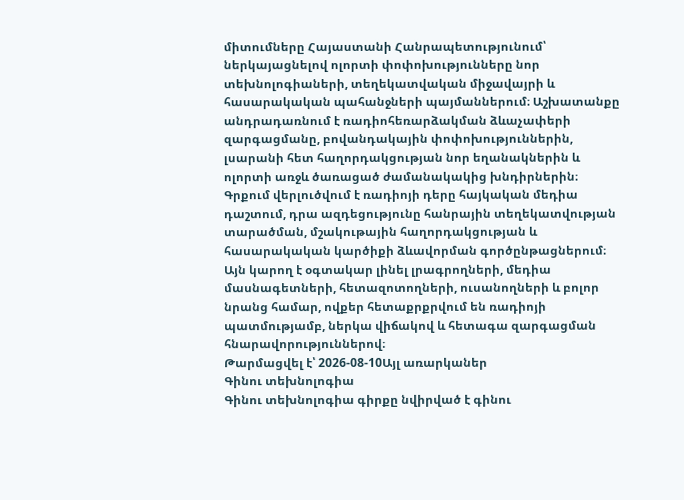միտումները Հայաստանի Հանրապետությունում՝ ներկայացնելով ոլորտի փոփոխությունները նոր տեխնոլոգիաների, տեղեկատվական միջավայրի և հասարակական պահանջների պայմաններում։ Աշխատանքը անդրադառնում է ռադիոհեռարձակման ձևաչափերի զարգացմանը, բովանդակային փոփոխություններին, լսարանի հետ հաղորդակցության նոր եղանակներին և ոլորտի առջև ծառացած ժամանակակից խնդիրներին։ Գրքում վերլուծվում է ռադիոյի դերը հայկական մեդիա դաշտում, դրա ազդեցությունը հանրային տեղեկատվության տարածման, մշակութային հաղորդակցության և հասարակական կարծիքի ձևավորման գործընթացներում։ Այն կարող է օգտակար լինել լրագրողների, մեդիա մասնագետների, հետազոտողների, ուսանողների և բոլոր նրանց համար, ովքեր հետաքրքրվում են ռադիոյի պատմությամբ, ներկա վիճակով և հետագա զարգացման հնարավորություններով։
Թարմացվել է՝ 2026-08-10Այլ առարկաներ
Գինու տեխնոլոգիա
Գինու տեխնոլոգիա գիրքը նվիրված է գինու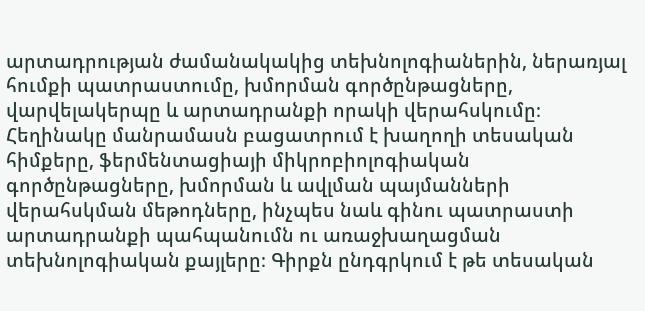արտադրության ժամանակակից տեխնոլոգիաներին, ներառյալ հումքի պատրաստումը, խմորման գործընթացները, վարվելակերպը և արտադրանքի որակի վերահսկումը։ Հեղինակը մանրամասն բացատրում է խաղողի տեսական հիմքերը, ֆերմենտացիայի միկրոբիոլոգիական գործընթացները, խմորման և ավլման պայմանների վերահսկման մեթոդները, ինչպես նաև գինու պատրաստի արտադրանքի պահպանումն ու առաջխաղացման տեխնոլոգիական քայլերը։ Գիրքն ընդգրկում է թե տեսական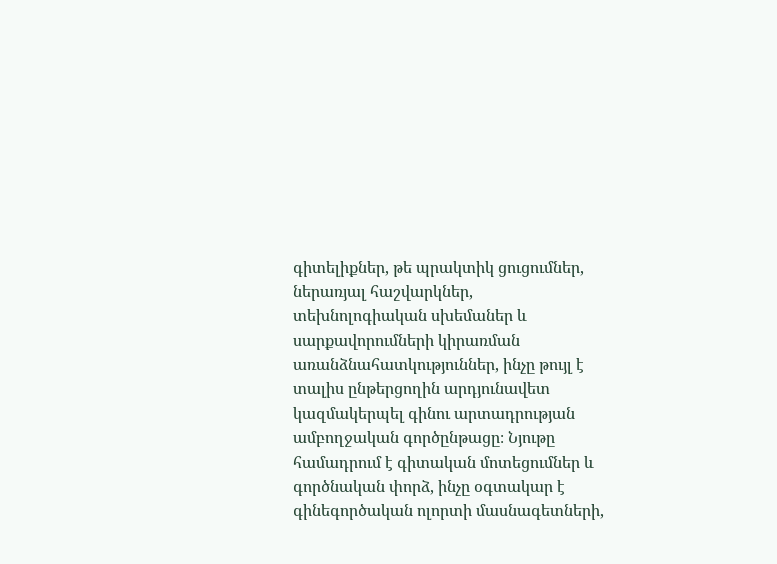գիտելիքներ, թե պրակտիկ ցուցումներ, ներառյալ հաշվարկներ, տեխնոլոգիական սխեմաներ և սարքավորումների կիրառման առանձնահատկություններ, ինչը թույլ է տալիս ընթերցողին արդյունավետ կազմակերպել գինու արտադրության ամբողջական գործընթացը։ Նյութը համադրում է գիտական մոտեցումներ և գործնական փորձ, ինչը օգտակար է գինեգործական ոլորտի մասնագետների,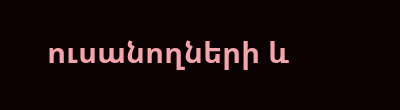ուսանողների և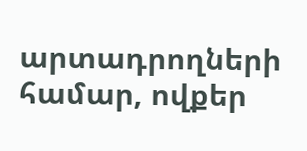արտադրողների համար, ովքեր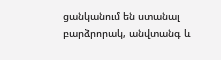ցանկանում են ստանալ բարձրորակ, անվտանգ և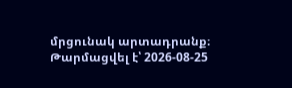մրցունակ արտադրանք։
Թարմացվել է՝ 2026-08-25